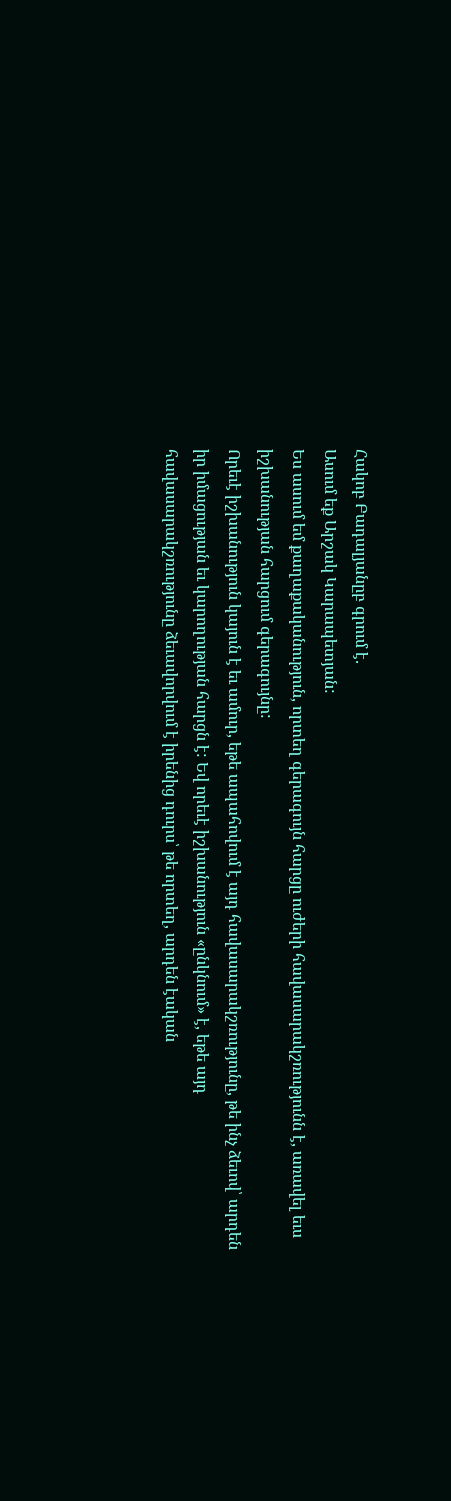Հակոբ Բադալյանըբ գրում է․
Ասում եք Արշակ Կարապետյան:
Ես ասում եմ քաղաքականություն, որտեղ գերագույն հարցը ուժերի հավասարակշռությունն է, առավել եւս իշխանության հարցում գերագույնը:
Որեւէ իշխանություն կայուն է եւ ամուր, եթե ապահովում է այդ հավասարակշռությունը, թե ինչ ձեւով՝ արդեն իր իմացության եւ կարողության հարցն է: Եվ որեւէ իշխանություն «ընկնում» է, եթե այդ հավասարակշռությունը ձեւավորվում է իրենից դուրս՝ թե որտեղ, արդեն էական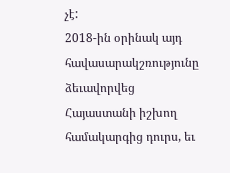չէ:
2018-ին օրինակ այդ հավասարակշռությունը ձեւավորվեց Հայաստանի իշխող համակարգից դուրս, եւ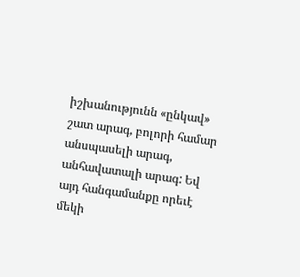իշխանությունն «ընկավ» շատ արագ, բոլորի համար անսպասելի արագ, անհավատալի արագ: Եվ այդ հանգամանքը որեւէ մեկի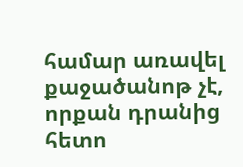համար առավել քաջածանոթ չէ, որքան դրանից հետո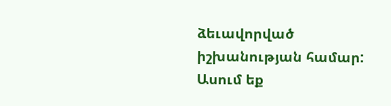ձեւավորված իշխանության համար:
Ասում եք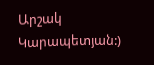Արշակ Կարապետյան:)